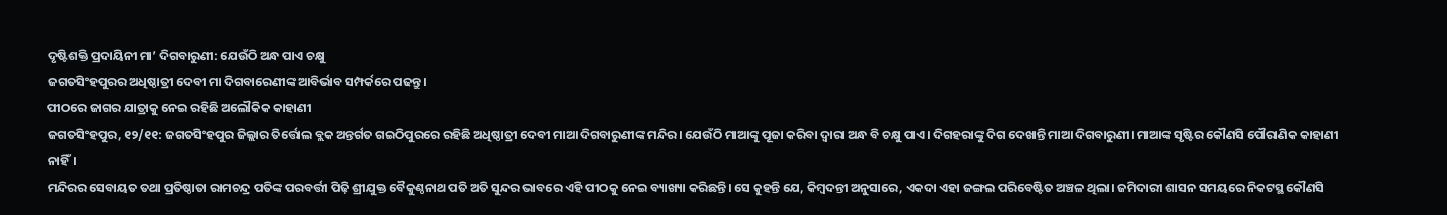ଦୃଷ୍ଟିଶକ୍ତି ପ୍ରଦାୟିନୀ ମା’ ଦିଗବାରୁଣୀ: ଯେଉଁଠି ଅନ୍ଧ ପାଏ ଚକ୍ଷୁ
ଜଗତସିଂହପୁରର ଅଧିଷ୍ଠାତ୍ରୀ ଦେବୀ ମା ଦିଗବାରେଣୀଙ୍କ ଆବିର୍ଭାବ ସମ୍ପର୍କରେ ପଢନ୍ତୁ।
ପୀଠରେ ଜାଗର ଯାତ୍ରାକୁ ନେଇ ରହିଛି ଅଲୌକିକ କାହାଣୀ
ଜଗତସିଂହପୁର, ୧୨/୧୧: ଜଗତସିଂହପୁର ଜିଲ୍ଲାର ତିର୍ତ୍ତୋଲ ବ୍ଲକ ଅନ୍ତର୍ଗତ ଗଇଠିପୁରରେ ରହିଛି ଅଧିଷ୍ଠାତ୍ରୀ ଦେବୀ ମାଆ ଦିଗବାରୁଣୀଙ୍କ ମନ୍ଦିର। ଯେଉଁଠି ମାଆଙ୍କୁ ପୂଜା କରିବା ଦ୍ଵାରା ଅନ୍ଧ ବି ଚକ୍ଷୁ ପାଏ। ଦିଗହରାଙ୍କୁ ଦିଗ ଦେଖାନ୍ତି ମାଆ ଦିଗବାରୁଣୀ। ମାଆଙ୍କ ସୃଷ୍ଟିର କୌଣସି ପୌରାଣିକ କାହାଣୀ ନାହିଁ।
ମନ୍ଦିରର ସେବାୟତ ତଥା ପ୍ରତିଷ୍ଠାତା ରାମଚନ୍ଦ୍ର ପତିଙ୍କ ପରବର୍ତ୍ତୀ ପିଢ଼ି ଶ୍ରୀଯୁକ୍ତ ବୈକୁଣ୍ଠନାଥ ପତି ଅତି ସୁନ୍ଦର ଭାବରେ ଏହି ପୀଠକୁ ନେଇ ବ୍ୟାଖ୍ୟା କରିଛନ୍ତି। ସେ କୁହନ୍ତି ଯେ, କିମ୍ବଦନ୍ତୀ ଅନୁସାରେ, ଏକଦା ଏହା ଜଙ୍ଗଲ ପରିବେଷ୍ଟିତ ଅଞ୍ଚଳ ଥିଲା। ଜମିଦାରୀ ଶାସନ ସମୟରେ ନିକଟସ୍ଥ କୌଣସି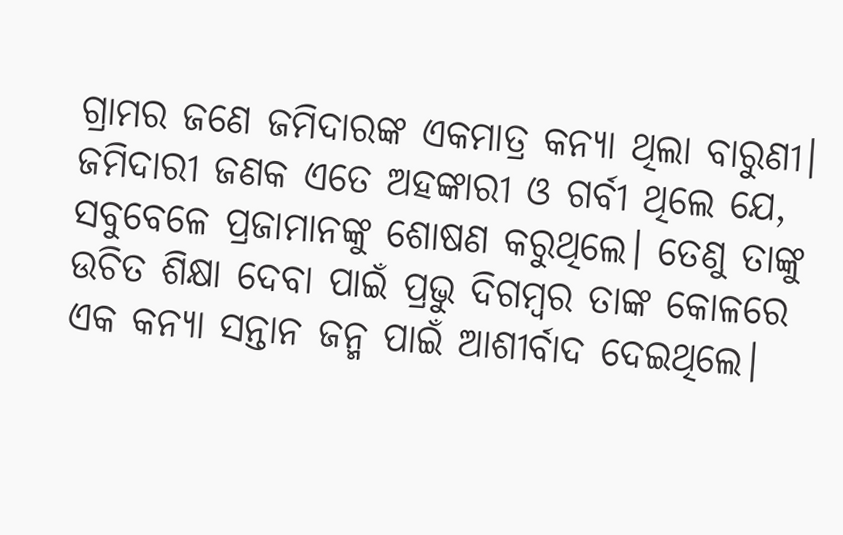ଗ୍ରାମର ଜଣେ ଜମିଦାରଙ୍କ ଏକମାତ୍ର କନ୍ୟା ଥିଲା ବାରୁଣୀ। ଜମିଦାରୀ ଜଣକ ଏତେ ଅହଙ୍କାରୀ ଓ ଗର୍ବୀ ଥିଲେ ଯେ, ସବୁବେଳେ ପ୍ରଜାମାନଙ୍କୁ ଶୋଷଣ କରୁଥିଲେ। ତେଣୁ ତାଙ୍କୁ ଉଚିତ ଶିକ୍ଷା ଦେବା ପାଇଁ ପ୍ରଭୁ ଦିଗମ୍ବର ତାଙ୍କ କୋଳରେ ଏକ କନ୍ୟା ସନ୍ତାନ ଜନ୍ମ ପାଇଁ ଆଶୀର୍ବାଦ ଦେଇଥିଲେ।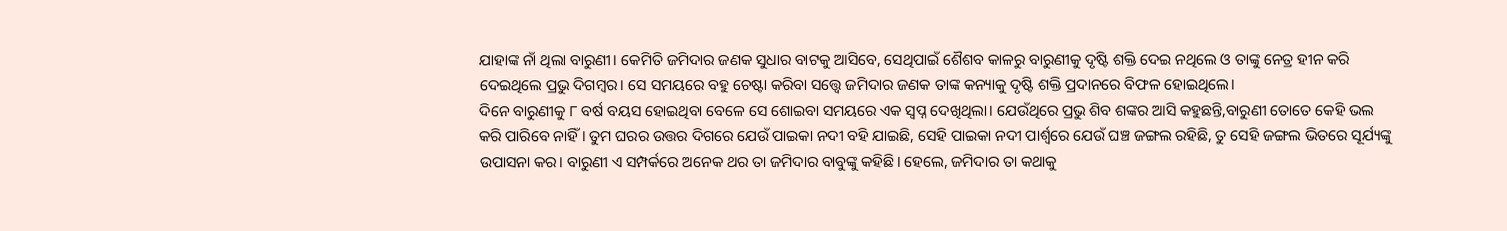ଯାହାଙ୍କ ନାଁ ଥିଲା ବାରୁଣୀ। କେମିତି ଜମିଦାର ଜଣକ ସୁଧାର ବାଟକୁ ଆସିବେ, ସେଥିପାଇଁ ଶୈଶବ କାଳରୁ ବାରୁଣୀକୁ ଦୃଷ୍ଟି ଶକ୍ତି ଦେଇ ନଥିଲେ ଓ ତାଙ୍କୁ ନେତ୍ର ହୀନ କରି ଦେଇଥିଲେ ପ୍ରଭୁ ଦିଗମ୍ବର। ସେ ସମୟରେ ବହୁ ଚେଷ୍ଟା କରିବା ସତ୍ତ୍ୱେ ଜମିଦାର ଜଣକ ତାଙ୍କ କନ୍ୟାକୁ ଦୃଷ୍ଟି ଶକ୍ତି ପ୍ରଦାନରେ ବିଫଳ ହୋଇଥିଲେ।
ଦିନେ ବାରୁଣୀକୁ ୮ ବର୍ଷ ବୟସ ହୋଇଥିବା ବେଳେ ସେ ଶୋଇବା ସମୟରେ ଏକ ସ୍ୱପ୍ନ ଦେଖିଥିଲା। ଯେଉଁଥିରେ ପ୍ରଭୁ ଶିବ ଶଙ୍କର ଆସି କହୁଛନ୍ତି,ବାରୁଣୀ ତୋତେ କେହି ଭଲ କରି ପାରିବେ ନାହିଁ। ତୁମ ଘରର ଉତ୍ତର ଦିଗରେ ଯେଉଁ ପାଇକା ନଦୀ ବହି ଯାଇଛି, ସେହି ପାଇକା ନଦୀ ପାର୍ଶ୍ଵରେ ଯେଉଁ ଘଞ୍ଚ ଜଙ୍ଗଲ ରହିଛି, ତୁ ସେହି ଜଙ୍ଗଲ ଭିତରେ ସୂର୍ଯ୍ୟଙ୍କୁ ଉପାସନା କର। ବାରୁଣୀ ଏ ସମ୍ପର୍କରେ ଅନେକ ଥର ତା ଜମିଦାର ବାବୁଙ୍କୁ କହିଛି। ହେଲେ, ଜମିଦାର ତା କଥାକୁ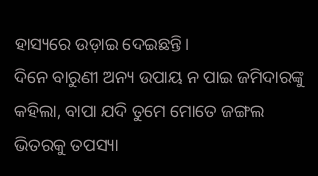ହାସ୍ୟରେ ଉଡ଼ାଇ ଦେଇଛନ୍ତି।
ଦିନେ ବାରୁଣୀ ଅନ୍ୟ ଉପାୟ ନ ପାଇ ଜମିଦାରଙ୍କୁ କହିଲା, ବାପା ଯଦି ତୁମେ ମୋତେ ଜଙ୍ଗଲ ଭିତରକୁ ତପସ୍ୟା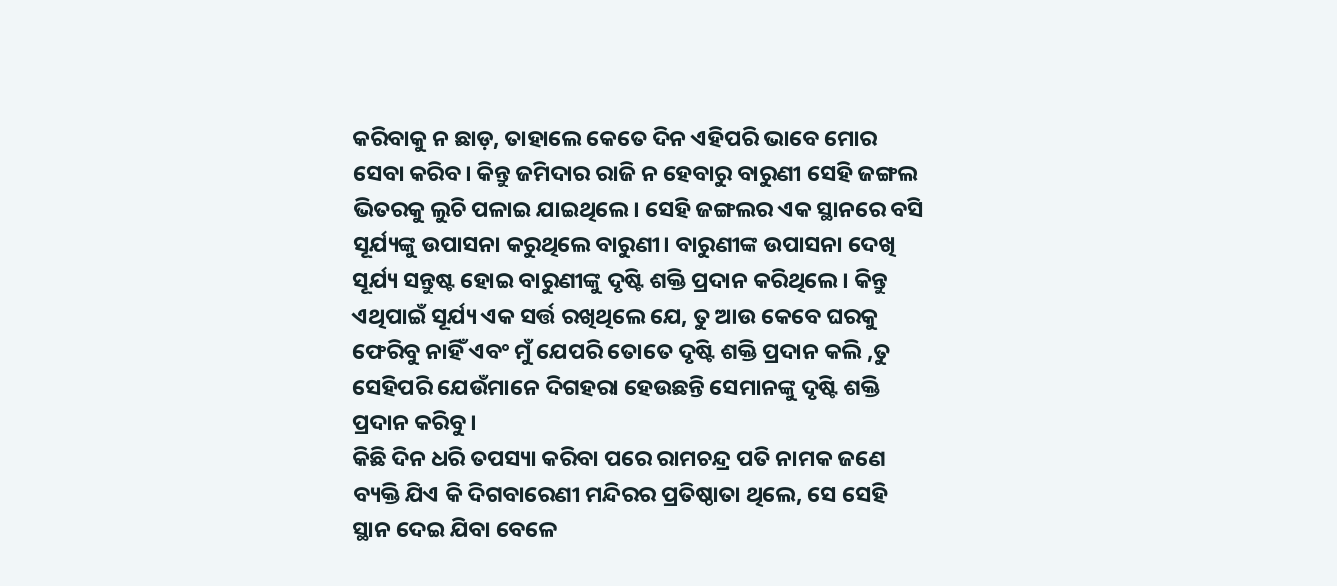କରିବାକୁ ନ ଛାଡ଼, ତାହାଲେ କେତେ ଦିନ ଏହିପରି ଭାବେ ମୋର ସେବା କରିବ। କିନ୍ତୁ ଜମିଦାର ରାଜି ନ ହେବାରୁ ବାରୁଣୀ ସେହି ଜଙ୍ଗଲ ଭିତରକୁ ଲୁଚି ପଳାଇ ଯାଇଥିଲେ। ସେହି ଜଙ୍ଗଲର ଏକ ସ୍ଥାନରେ ବସି ସୂର୍ଯ୍ୟଙ୍କୁ ଉପାସନା କରୁଥିଲେ ବାରୁଣୀ। ବାରୁଣୀଙ୍କ ଉପାସନା ଦେଖି ସୂର୍ଯ୍ୟ ସନ୍ତୁଷ୍ଟ ହୋଇ ବାରୁଣୀଙ୍କୁ ଦୃଷ୍ଟି ଶକ୍ତି ପ୍ରଦାନ କରିଥିଲେ। କିନ୍ତୁ ଏଥିପାଇଁ ସୂର୍ଯ୍ୟ ଏକ ସର୍ତ୍ତ ରଖିଥିଲେ ଯେ, ତୁ ଆଉ କେବେ ଘରକୁ ଫେରିବୁ ନାହିଁ ଏବଂ ମୁଁ ଯେପରି ତୋତେ ଦୃଷ୍ଟି ଶକ୍ତି ପ୍ରଦାନ କଲି ,ତୁ ସେହିପରି ଯେଉଁମାନେ ଦିଗହରା ହେଉଛନ୍ତି ସେମାନଙ୍କୁ ଦୃଷ୍ଟି ଶକ୍ତି ପ୍ରଦାନ କରିବୁ।
କିଛି ଦିନ ଧରି ତପସ୍ୟା କରିବା ପରେ ରାମଚନ୍ଦ୍ର ପତି ନାମକ ଜଣେ ବ୍ୟକ୍ତି ଯିଏ କି ଦିଗବାରେଣୀ ମନ୍ଦିରର ପ୍ରତିଷ୍ଠାତା ଥିଲେ, ସେ ସେହି ସ୍ଥାନ ଦେଇ ଯିବା ବେଳେ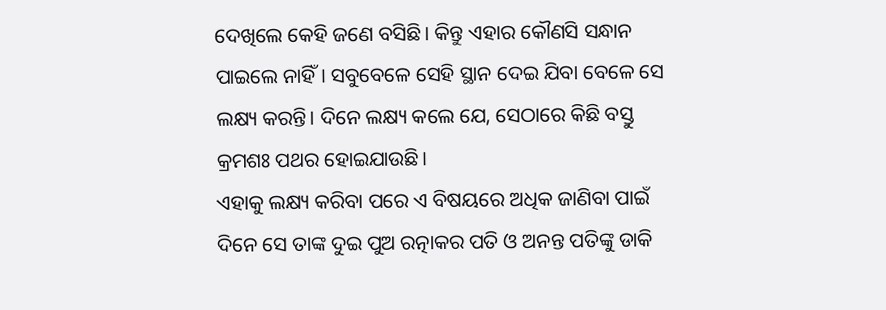ଦେଖିଲେ କେହି ଜଣେ ବସିଛି। କିନ୍ତୁ ଏହାର କୌଣସି ସନ୍ଧାନ ପାଇଲେ ନାହିଁ। ସବୁବେଳେ ସେହି ସ୍ଥାନ ଦେଇ ଯିବା ବେଳେ ସେ ଲକ୍ଷ୍ୟ କରନ୍ତି। ଦିନେ ଲକ୍ଷ୍ୟ କଲେ ଯେ, ସେଠାରେ କିଛି ବସ୍ତୁ କ୍ରମଶଃ ପଥର ହୋଇଯାଉଛି।
ଏହାକୁ ଲକ୍ଷ୍ୟ କରିବା ପରେ ଏ ବିଷୟରେ ଅଧିକ ଜାଣିବା ପାଇଁ ଦିନେ ସେ ତାଙ୍କ ଦୁଇ ପୁଅ ରତ୍ନାକର ପତି ଓ ଅନନ୍ତ ପତିଙ୍କୁ ଡାକି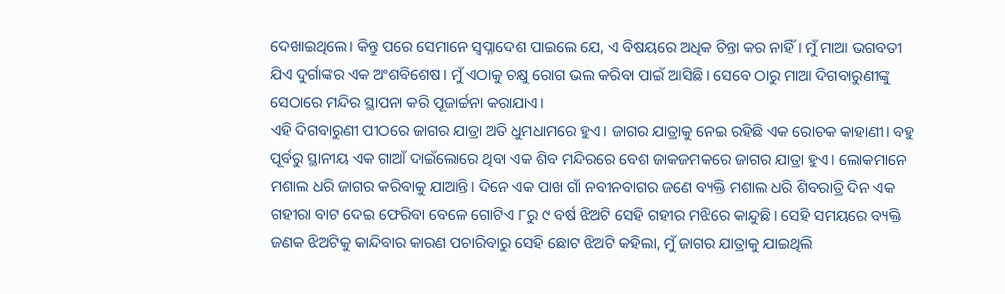ଦେଖାଇଥିଲେ। କିନ୍ତୁ ପରେ ସେମାନେ ସ୍ୱପ୍ନାଦେଶ ପାଇଲେ ଯେ, ଏ ବିଷୟରେ ଅଧିକ ଚିନ୍ତା କର ନାହିଁ। ମୁଁ ମାଆ ଭଗବତୀ ଯିଏ ଦୁର୍ଗାଙ୍କର ଏକ ଅଂଶବିଶେଷ। ମୁଁ ଏଠାକୁ ଚକ୍ଷୁ ରୋଗ ଭଲ କରିବା ପାଇଁ ଆସିଛି। ସେବେ ଠାରୁ ମାଆ ଦିଗବାରୁଣୀଙ୍କୁ ସେଠାରେ ମନ୍ଦିର ସ୍ଥାପନା କରି ପୂଜାର୍ଚ୍ଚନା କରାଯାଏ।
ଏହି ଦିଗବାରୁଣୀ ପୀଠରେ ଜାଗର ଯାତ୍ରା ଅତି ଧୁମଧାମରେ ହୁଏ। ଜାଗର ଯାତ୍ରାକୁ ନେଇ ରହିଛି ଏକ ରୋଚକ କାହାଣୀ। ବହୁ ପୂର୍ବରୁ ସ୍ଥାନୀୟ ଏକ ଗାଆଁ ଦାଇଁଲୋରେ ଥିବା ଏକ ଶିବ ମନ୍ଦିରରେ ବେଶ ଜାକଜମକରେ ଜାଗର ଯାତ୍ରା ହୁଏ। ଲୋକମାନେ ମଶାଲ ଧରି ଜାଗର କରିବାକୁ ଯାଆନ୍ତି। ଦିନେ ଏକ ପାଖ ଗାଁ ନବୀନବାଗର ଜଣେ ବ୍ୟକ୍ତି ମଶାଲ ଧରି ଶିବରାତ୍ରି ଦିନ ଏକ ଗହୀରା ବାଟ ଦେଇ ଫେରିବା ବେଳେ ଗୋଟିଏ ୮ରୁ ୯ ବର୍ଷ ଝିଅଟି ସେହି ଗହୀର ମଝିରେ କାନ୍ଦୁଛି। ସେହି ସମୟରେ ବ୍ୟକ୍ତି ଜଣକ ଝିଅଟିକୁ କାନ୍ଦିବାର କାରଣ ପଚାରିବାରୁ ସେହି ଛୋଟ ଝିଅଟି କହିଲା, ମୁଁ ଜାଗର ଯାତ୍ରାକୁ ଯାଇଥିଲି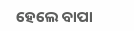ହେଲେ ବାପା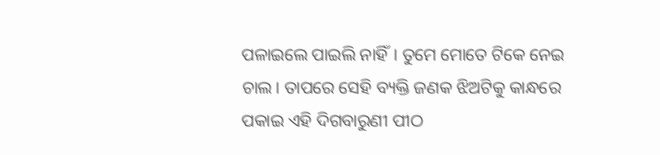ପଳାଇଲେ ପାଇଲି ନାହିଁ। ତୁମେ ମୋତେ ଟିକେ ନେଇ ଚାଲ। ତାପରେ ସେହି ବ୍ୟକ୍ତି ଜଣକ ଝିଅଟିକୁ କାନ୍ଧରେ ପକାଇ ଏହି ଦିଗବାରୁଣୀ ପୀଠ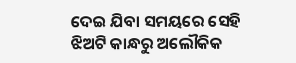ଦେଇ ଯିବା ସମୟରେ ସେହି ଝିଅଟି କାନ୍ଧରୁ ଅଲୌକିକ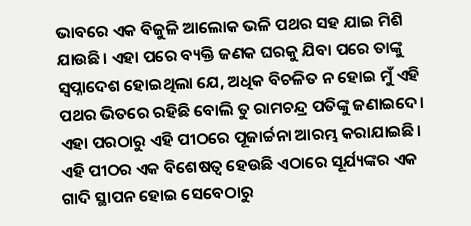ଭାବରେ ଏକ ବିଜୁଳି ଆଲୋକ ଭଳି ପଥର ସହ ଯାଇ ମିଶି ଯାଉଛି। ଏହା ପରେ ବ୍ୟକ୍ତି ଜଣକ ଘରକୁ ଯିବା ପରେ ତାଙ୍କୁ ସ୍ୱପ୍ନାଦେଶ ହୋଇଥିଲା ଯେ, ଅଧିକ ବିଚଳିତ ନ ହୋଇ ମୁଁ ଏହି ପଥର ଭିତରେ ରହିଛି ବୋଲି ତୁ ରାମଚନ୍ଦ୍ର ପତିଙ୍କୁ ଜଣାଇଦେ। ଏହା ପରଠାରୁ ଏହି ପୀଠରେ ପୂଜାର୍ଚ୍ଚନା ଆରମ୍ଭ କରାଯାଇଛି।
ଏହି ପୀଠର ଏକ ବିଶେଷତ୍ଵ ହେଉଛି ଏଠାରେ ସୂର୍ଯ୍ୟଙ୍କର ଏକ ଗାଦି ସ୍ଥାପନ ହୋଇ ସେବେଠାରୁ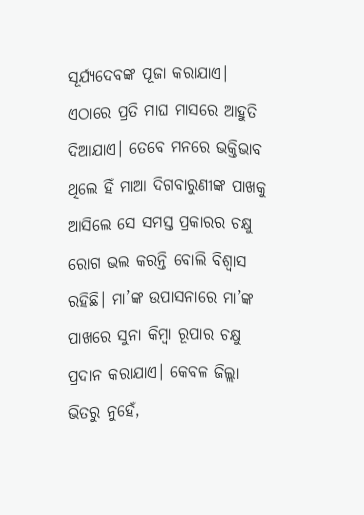ସୂର୍ଯ୍ୟଦେବଙ୍କ ପୂଜା କରାଯାଏ। ଏଠାରେ ପ୍ରତି ମାଘ ମାସରେ ଆହୁତି ଦିଆଯାଏ। ତେବେ ମନରେ ଭକ୍ତିଭାବ ଥିଲେ ହିଁ ମାଆ ଦିଗବାରୁଣୀଙ୍କ ପାଖକୁ ଆସିଲେ ସେ ସମସ୍ତ ପ୍ରକାରର ଚକ୍ଷୁ ରୋଗ ଭଲ କରନ୍ତି ବୋଲି ବିଶ୍ୱାସ ରହିଛି। ମା’ଙ୍କ ଉପାସନାରେ ମା’ଙ୍କ ପାଖରେ ସୁନା କିମ୍ବା ରୂପାର ଚକ୍ଷୁ ପ୍ରଦାନ କରାଯାଏ। କେବଳ ଜିଲ୍ଲା ଭିତରୁ ନୁହେଁ,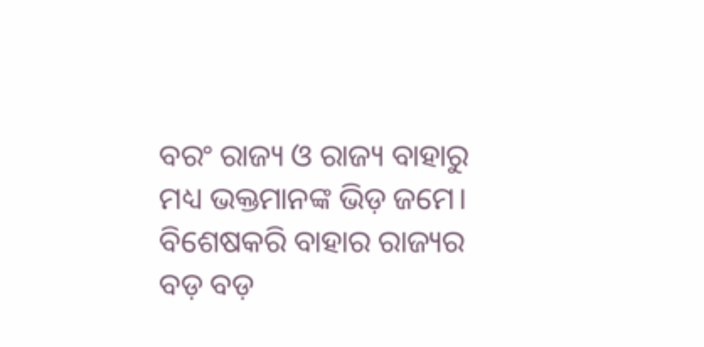ବରଂ ରାଜ୍ୟ ଓ ରାଜ୍ୟ ବାହାରୁ ମଧ୍ୟ ଭକ୍ତମାନଙ୍କ ଭିଡ଼ ଜମେ। ବିଶେଷକରି ବାହାର ରାଜ୍ୟର ବଡ଼ ବଡ଼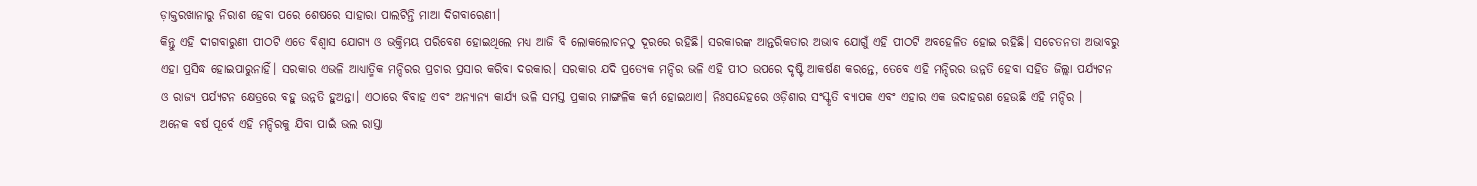ଡ଼ାକ୍ତରଖାନାରୁ ନିରାଶ ହେବା ପରେ ଶେଷରେ ସାହାରା ପାଲଟିନ୍ତି ମାଆ ଦିଗବାରେଣୀ।
କିନ୍ତୁ ଏହି ଦୀଗବାରୁଣୀ ପୀଠଟି ଏତେ ବିଶ୍ୱାସ ଯୋଗ୍ୟ ଓ ଭକ୍ତିମୟ ପରିବେଶ ହୋଇଥିଲେ ମଧ୍ୟ ଆଜି ବି ଲୋକଲୋଚନଠୁ ଦୂରରେ ରହିଛି। ସରକାରଙ୍କ ଆନ୍ତରିକତାର ଅଭାବ ଯୋଗୁଁ ଏହି ପୀଠଟି ଅବହେଳିତ ହୋଇ ରହିଛି। ସଚେତନତା ଅଭାବରୁ ଏହା ପ୍ରସିଦ୍ଧ ହୋଇପାରୁନାହିଁ। ସରକାର ଏଭଳି ଆଧ୍ୟାତ୍ମିକ ମନ୍ଦିରର ପ୍ରଚାର ପ୍ରସାର କରିବା ଦରକାର। ସରକାର ଯଦି ପ୍ରତ୍ୟେକ ମନ୍ଦିର ଭଳି ଏହି ପୀଠ ଉପରେ ଦୃଷ୍ଟି ଆକର୍ଷଣ କରନ୍ତେ, ତେବେ ଏହି ମନ୍ଦିରର ଉନ୍ନତି ହେବା ସହିତ ଜିଲ୍ଲା ପର୍ଯ୍ୟଟନ ଓ ରାଜ୍ୟ ପର୍ଯ୍ୟଟନ କ୍ଷେତ୍ରରେ ବହୁ ଉନ୍ନତି ହୁଅନ୍ତା। ଏଠାରେ ବିବାହ ଏବଂ ଅନ୍ୟାନ୍ୟ କାର୍ଯ୍ୟ ଭଳି ସମସ୍ତ ପ୍ରକାର ମାଙ୍ଗଳିକ କର୍ମ ହୋଇଥାଏ। ନିଃସନ୍ଦେହରେ ଓଡ଼ିଶାର ସଂସ୍କୃତି ବ୍ୟାପକ ଏବଂ ଏହାର ଏକ ଉଦାହରଣ ହେଉଛି ଏହି ମନ୍ଦିର ।
ଅନେକ ବର୍ଷ ପୂର୍ବେ ଏହି ମନ୍ଦିରକୁ ଯିବା ପାଇଁ ଭଲ ରାସ୍ତା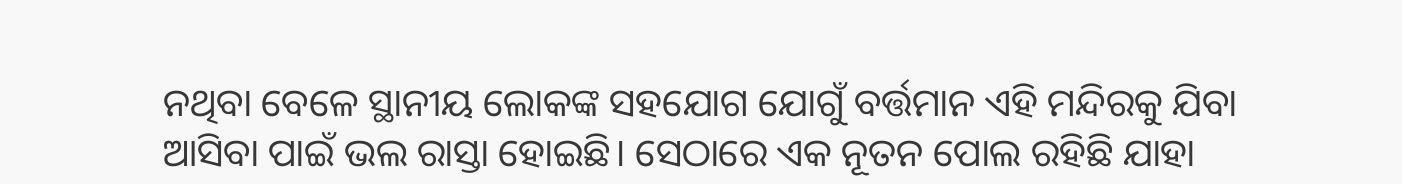ନଥିବା ବେଳେ ସ୍ଥାନୀୟ ଲୋକଙ୍କ ସହଯୋଗ ଯୋଗୁଁ ବର୍ତ୍ତମାନ ଏହି ମନ୍ଦିରକୁ ଯିବା ଆସିବା ପାଇଁ ଭଲ ରାସ୍ତା ହୋଇଛି। ସେଠାରେ ଏକ ନୂତନ ପୋଲ ରହିଛି ଯାହା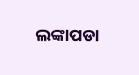ଲଙ୍କାପଡା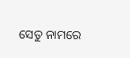ସେତୁ ନାମରେ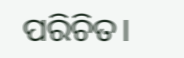ପରିଚିତ।